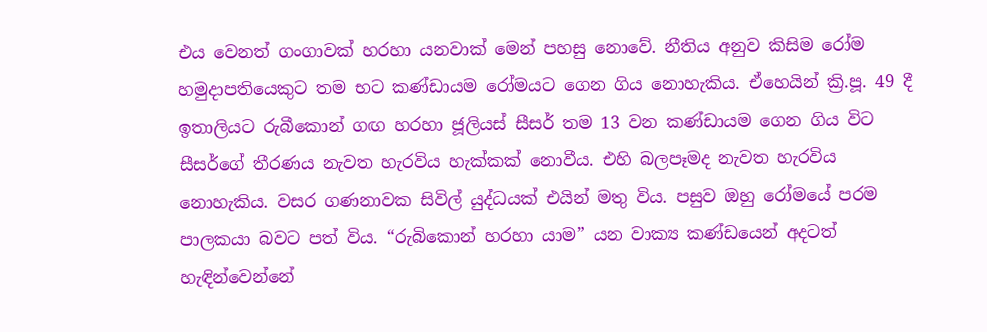එය වෙනත් ගංගාවක් හරහා යනවාක් මෙන් පහසු නොවේ. නීතිය අනුව කිසිම රෝම හමුදාපතියෙකුට තම භට කණ්ඩායම රෝමයට ගෙන ගිය නොහැකිය. ඒහෙයින් ක්‍රි.පූ. 49 දී ඉතාලියට රුබීකොන් ගඟ හරහා ජූලියස් සීසර් තම 13 වන කණ්ඩායම ගෙන ගිය විට සීසර්ගේ තීරණය නැවත හැරවිය හැක්කක් නොවීය. එහි බලපෑමද නැවත හැරවිය නොහැකිය. වසර ගණනාවක සිවිල් යුද්ධයක් එයින් මතු විය. පසුව ඔහු රෝමයේ පරම පාලකයා බවට පත් විය. “රුබිකොන් හරහා යාම” යන වාක්‍ය කණ්ඩයෙන් අදටත් හැඳින්වෙන්නේ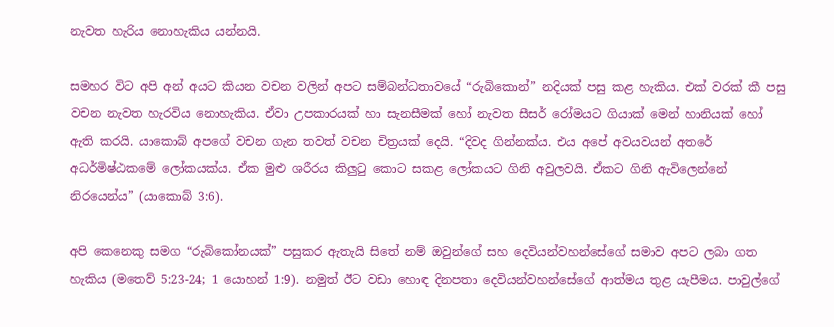නැවත හැරිය නොහැකිය යන්නයි.

සමහර විට අපි අන් අයට කියන වචන වලින් අපට සම්බන්ධතාවයේ “රුබිකොන්” නදියක් පසු කළ හැකිය. එක් වරක් කී පසු වචන නැවත හැරවිය නොහැකිය. ඒවා උපකාරයක් හා සැනසීමක් හෝ නැවත සීසර් රෝමයට ගියාක් මෙන් හානියක් හෝ ඇති කරයි. යාකොබ් අපගේ වචන ගැන තවත් වචන චිත්‍රයක් දෙයි. “දිවද ගින්නක්ය. එය අපේ අවයවයන් අතරේ අධර්මිෂ්ඨකමේ ලෝකයක්ය. ඒක මුළු ශරීරය කිලුටු කොට සකළ ලෝකයට ගිනි අවුලවයි. ඒකට ගිනි ඇවිලෙන්නේ නිරයෙන්ය” (යාකොබ් 3:6).

අපි කෙනෙකු සමග “රුබිකෝනයක්” පසුකර ඇතැයි සිතේ නම් ඔවුන්ගේ සහ දෙවියන්වහන්සේගේ සමාව අපට ලබා ගත හැකිය (මතෙව් 5:23-24; 1 යොහන් 1:9). නමුත් ඊට වඩා හොඳ දිනපතා දෙවියන්වහන්සේගේ ආත්මය තුළ යැපීමය. පාවුල්ගේ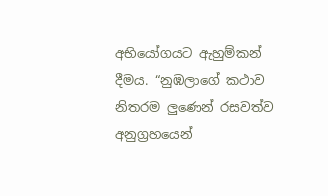අභියෝගයට ඇහුම්කන් දීමය. “නුඹලාගේ කථාව නිතරම ලුණෙන් රසවත්ව අනුග්‍රහයෙන්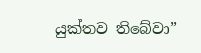යුක්තව තිබේවා”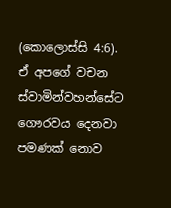(කොලොස්සි 4:6). ඒ අපගේ වචන ස්වාමින්වහන්සේට ගෞරවය දෙනවා පමණක් නොව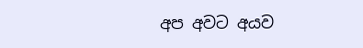අප අවට අයව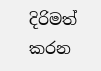දිරිමත් කරන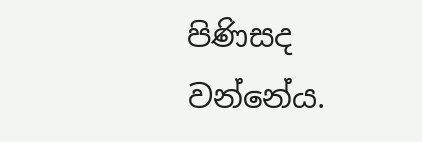පිණිසද වන්නේය.